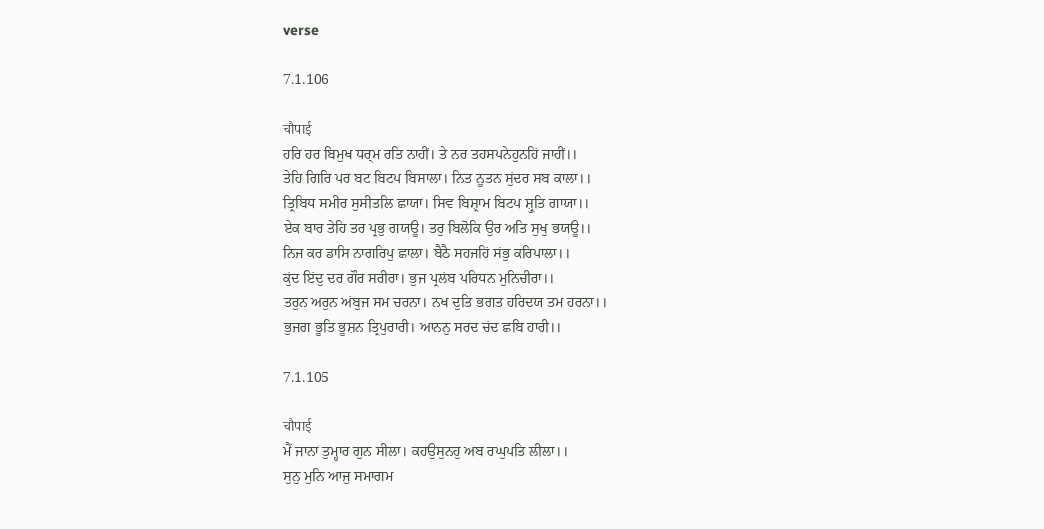verse

7.1.106

चौपाई
ਹਰਿ ਹਰ ਬਿਮੁਖ ਧਰ੍ਮ ਰਤਿ ਨਾਹੀਂ। ਤੇ ਨਰ ਤਹਸਪਨੇਹੁਨਹਿਂ ਜਾਹੀਂ।।
ਤੇਹਿ ਗਿਰਿ ਪਰ ਬਟ ਬਿਟਪ ਬਿਸਾਲਾ। ਨਿਤ ਨੂਤਨ ਸੁਂਦਰ ਸਬ ਕਾਲਾ।।
ਤ੍ਰਿਬਿਧ ਸਮੀਰ ਸੁਸੀਤਲਿ ਛਾਯਾ। ਸਿਵ ਬਿਸ਼੍ਰਾਮ ਬਿਟਪ ਸ਼੍ਰੁਤਿ ਗਾਯਾ।।
ਏਕ ਬਾਰ ਤੇਹਿ ਤਰ ਪ੍ਰਭੁ ਗਯਊ। ਤਰੁ ਬਿਲੋਕਿ ਉਰ ਅਤਿ ਸੁਖੁ ਭਯਊ।।
ਨਿਜ ਕਰ ਡਾਸਿ ਨਾਗਰਿਪੁ ਛਾਲਾ। ਬੈਠੈ ਸਹਜਹਿਂ ਸਂਭੁ ਕਰਿਪਾਲਾ।।
ਕੁਂਦ ਇਂਦੁ ਦਰ ਗੌਰ ਸਰੀਰਾ। ਭੁਜ ਪ੍ਰਲਂਬ ਪਰਿਧਨ ਮੁਨਿਚੀਰਾ।।
ਤਰੁਨ ਅਰੁਨ ਅਂਬੁਜ ਸਮ ਚਰਨਾ। ਨਖ ਦੁਤਿ ਭਗਤ ਹਰਿਦਯ ਤਮ ਹਰਨਾ।।
ਭੁਜਗ ਭੂਤਿ ਭੂਸ਼ਨ ਤ੍ਰਿਪੁਰਾਰੀ। ਆਨਨੁ ਸਰਦ ਚਂਦ ਛਬਿ ਹਾਰੀ।।

7.1.105

चौपाई
ਮੈਂ ਜਾਨਾ ਤੁਮ੍ਹਾਰ ਗੁਨ ਸੀਲਾ। ਕਹਉਸੁਨਹੁ ਅਬ ਰਘੁਪਤਿ ਲੀਲਾ।।
ਸੁਨੁ ਮੁਨਿ ਆਜੁ ਸਮਾਗਮ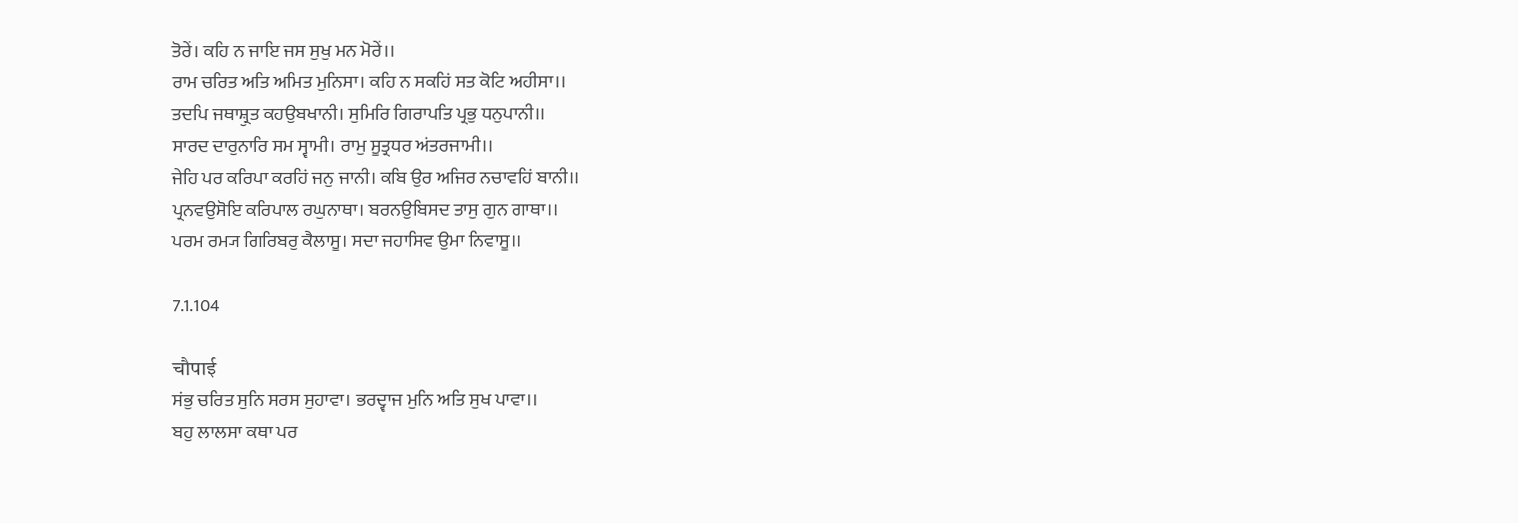ਤੋਰੇਂ। ਕਹਿ ਨ ਜਾਇ ਜਸ ਸੁਖੁ ਮਨ ਮੋਰੇਂ।।
ਰਾਮ ਚਰਿਤ ਅਤਿ ਅਮਿਤ ਮੁਨਿਸਾ। ਕਹਿ ਨ ਸਕਹਿਂ ਸਤ ਕੋਟਿ ਅਹੀਸਾ।।
ਤਦਪਿ ਜਥਾਸ਼੍ਰੁਤ ਕਹਉਬਖਾਨੀ। ਸੁਮਿਰਿ ਗਿਰਾਪਤਿ ਪ੍ਰਭੁ ਧਨੁਪਾਨੀ।।
ਸਾਰਦ ਦਾਰੁਨਾਰਿ ਸਮ ਸ੍ਵਾਮੀ। ਰਾਮੁ ਸੂਤ੍ਰਧਰ ਅਂਤਰਜਾਮੀ।।
ਜੇਹਿ ਪਰ ਕਰਿਪਾ ਕਰਹਿਂ ਜਨੁ ਜਾਨੀ। ਕਬਿ ਉਰ ਅਜਿਰ ਨਚਾਵਹਿਂ ਬਾਨੀ।।
ਪ੍ਰਨਵਉਸੋਇ ਕਰਿਪਾਲ ਰਘੁਨਾਥਾ। ਬਰਨਉਬਿਸਦ ਤਾਸੁ ਗੁਨ ਗਾਥਾ।।
ਪਰਮ ਰਮ੍ਯ ਗਿਰਿਬਰੁ ਕੈਲਾਸੂ। ਸਦਾ ਜਹਾਸਿਵ ਉਮਾ ਨਿਵਾਸੂ।।

7.1.104

चौपाई
ਸਂਭੁ ਚਰਿਤ ਸੁਨਿ ਸਰਸ ਸੁਹਾਵਾ। ਭਰਦ੍ਵਾਜ ਮੁਨਿ ਅਤਿ ਸੁਖ ਪਾਵਾ।।
ਬਹੁ ਲਾਲਸਾ ਕਥਾ ਪਰ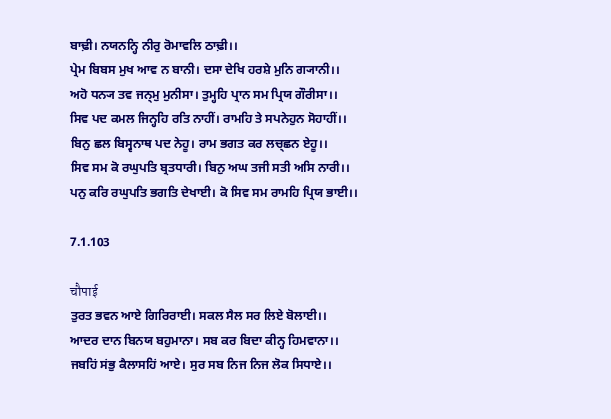ਬਾਢ਼ੀ। ਨਯਨਨ੍ਹਿ ਨੀਰੁ ਰੋਮਾਵਲਿ ਠਾਢ਼ੀ।।
ਪ੍ਰੇਮ ਬਿਬਸ ਮੁਖ ਆਵ ਨ ਬਾਨੀ। ਦਸਾ ਦੇਖਿ ਹਰਸ਼ੇ ਮੁਨਿ ਗ੍ਯਾਨੀ।।
ਅਹੋ ਧਨ੍ਯ ਤਵ ਜਨ੍ਮੁ ਮੁਨੀਸਾ। ਤੁਮ੍ਹਹਿ ਪ੍ਰਾਨ ਸਮ ਪ੍ਰਿਯ ਗੌਰੀਸਾ।।
ਸਿਵ ਪਦ ਕਮਲ ਜਿਨ੍ਹਹਿ ਰਤਿ ਨਾਹੀਂ। ਰਾਮਹਿ ਤੇ ਸਪਨੇਹੁਨ ਸੋਹਾਹੀਂ।।
ਬਿਨੁ ਛਲ ਬਿਸ੍ਵਨਾਥ ਪਦ ਨੇਹੂ। ਰਾਮ ਭਗਤ ਕਰ ਲਚ੍ਛਨ ਏਹੂ।।
ਸਿਵ ਸਮ ਕੋ ਰਘੁਪਤਿ ਬ੍ਰਤਧਾਰੀ। ਬਿਨੁ ਅਘ ਤਜੀ ਸਤੀ ਅਸਿ ਨਾਰੀ।।
ਪਨੁ ਕਰਿ ਰਘੁਪਤਿ ਭਗਤਿ ਦੇਖਾਈ। ਕੋ ਸਿਵ ਸਮ ਰਾਮਹਿ ਪ੍ਰਿਯ ਭਾਈ।।

7.1.103

चौपाई
ਤੁਰਤ ਭਵਨ ਆਏ ਗਿਰਿਰਾਈ। ਸਕਲ ਸੈਲ ਸਰ ਲਿਏ ਬੋਲਾਈ।।
ਆਦਰ ਦਾਨ ਬਿਨਯ ਬਹੁਮਾਨਾ। ਸਬ ਕਰ ਬਿਦਾ ਕੀਨ੍ਹ ਹਿਮਵਾਨਾ।।
ਜਬਹਿਂ ਸਂਭੁ ਕੈਲਾਸਹਿਂ ਆਏ। ਸੁਰ ਸਬ ਨਿਜ ਨਿਜ ਲੋਕ ਸਿਧਾਏ।।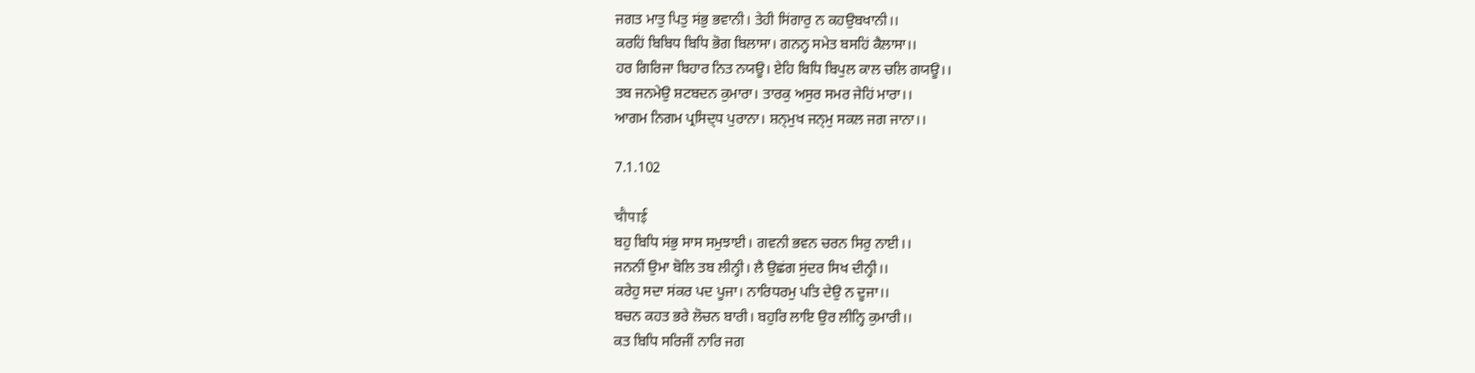ਜਗਤ ਮਾਤੁ ਪਿਤੁ ਸਂਭੁ ਭਵਾਨੀ। ਤੇਹੀ ਸਿਂਗਾਰੁ ਨ ਕਹਉਬਖਾਨੀ।।
ਕਰਹਿਂ ਬਿਬਿਧ ਬਿਧਿ ਭੋਗ ਬਿਲਾਸਾ। ਗਨਨ੍ਹ ਸਮੇਤ ਬਸਹਿਂ ਕੈਲਾਸਾ।।
ਹਰ ਗਿਰਿਜਾ ਬਿਹਾਰ ਨਿਤ ਨਯਊ। ਏਹਿ ਬਿਧਿ ਬਿਪੁਲ ਕਾਲ ਚਲਿ ਗਯਊ।।
ਤਬ ਜਨਮੇਉ ਸ਼ਟਬਦਨ ਕੁਮਾਰਾ। ਤਾਰਕੁ ਅਸੁਰ ਸਮਰ ਜੇਹਿਂ ਮਾਰਾ।।
ਆਗਮ ਨਿਗਮ ਪ੍ਰਸਿਦ੍ਧ ਪੁਰਾਨਾ। ਸ਼ਨ੍ਮੁਖ ਜਨ੍ਮੁ ਸਕਲ ਜਗ ਜਾਨਾ।।

7.1.102

चौपाई
ਬਹੁ ਬਿਧਿ ਸਂਭੁ ਸਾਸ ਸਮੁਝਾਈ। ਗਵਨੀ ਭਵਨ ਚਰਨ ਸਿਰੁ ਨਾਈ।।
ਜਨਨੀਂ ਉਮਾ ਬੋਲਿ ਤਬ ਲੀਨ੍ਹੀ। ਲੈ ਉਛਂਗ ਸੁਂਦਰ ਸਿਖ ਦੀਨ੍ਹੀ।।
ਕਰੇਹੁ ਸਦਾ ਸਂਕਰ ਪਦ ਪੂਜਾ। ਨਾਰਿਧਰਮੁ ਪਤਿ ਦੇਉ ਨ ਦੂਜਾ।।
ਬਚਨ ਕਹਤ ਭਰੇ ਲੋਚਨ ਬਾਰੀ। ਬਹੁਰਿ ਲਾਇ ਉਰ ਲੀਨ੍ਹਿ ਕੁਮਾਰੀ।।
ਕਤ ਬਿਧਿ ਸਰਿਜੀਂ ਨਾਰਿ ਜਗ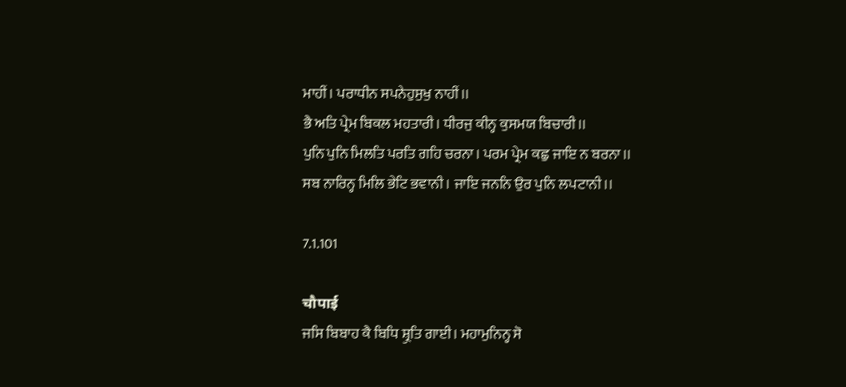ਮਾਹੀਂ। ਪਰਾਧੀਨ ਸਪਨੇਹੁਸੁਖੁ ਨਾਹੀਂ।।
ਭੈ ਅਤਿ ਪ੍ਰੇਮ ਬਿਕਲ ਮਹਤਾਰੀ। ਧੀਰਜੁ ਕੀਨ੍ਹ ਕੁਸਮਯ ਬਿਚਾਰੀ।।
ਪੁਨਿ ਪੁਨਿ ਮਿਲਤਿ ਪਰਤਿ ਗਹਿ ਚਰਨਾ। ਪਰਮ ਪ੍ਰੇਮ ਕਛੁ ਜਾਇ ਨ ਬਰਨਾ।।
ਸਬ ਨਾਰਿਨ੍ਹ ਮਿਲਿ ਭੇਟਿ ਭਵਾਨੀ। ਜਾਇ ਜਨਨਿ ਉਰ ਪੁਨਿ ਲਪਟਾਨੀ।।

7.1.101

चौपाई
ਜਸਿ ਬਿਬਾਹ ਕੈ ਬਿਧਿ ਸ਼੍ਰੁਤਿ ਗਾਈ। ਮਹਾਮੁਨਿਨ੍ਹ ਸੋ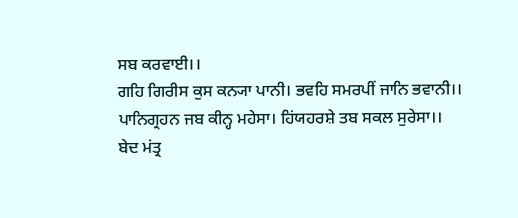ਸਬ ਕਰਵਾਈ।।
ਗਹਿ ਗਿਰੀਸ ਕੁਸ ਕਨ੍ਯਾ ਪਾਨੀ। ਭਵਹਿ ਸਮਰਪੀਂ ਜਾਨਿ ਭਵਾਨੀ।।
ਪਾਨਿਗ੍ਰਹਨ ਜਬ ਕੀਨ੍ਹ ਮਹੇਸਾ। ਹਿਂਯਹਰਸ਼ੇ ਤਬ ਸਕਲ ਸੁਰੇਸਾ।।
ਬੇਦ ਮਂਤ੍ਰ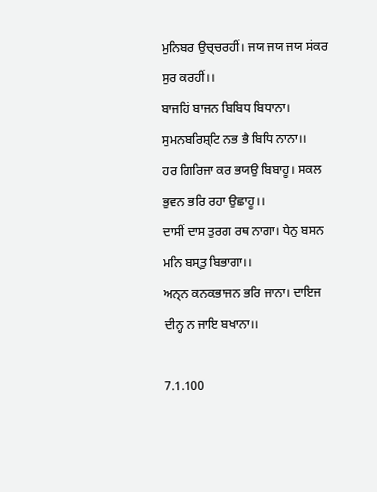ਮੁਨਿਬਰ ਉਚ੍ਚਰਹੀਂ। ਜਯ ਜਯ ਜਯ ਸਂਕਰ ਸੁਰ ਕਰਹੀਂ।।
ਬਾਜਹਿਂ ਬਾਜਨ ਬਿਬਿਧ ਬਿਧਾਨਾ। ਸੁਮਨਬਰਿਸ਼੍ਟਿ ਨਭ ਭੈ ਬਿਧਿ ਨਾਨਾ।।
ਹਰ ਗਿਰਿਜਾ ਕਰ ਭਯਉ ਬਿਬਾਹੂ। ਸਕਲ ਭੁਵਨ ਭਰਿ ਰਹਾ ਉਛਾਹੂ।।
ਦਾਸੀਂ ਦਾਸ ਤੁਰਗ ਰਥ ਨਾਗਾ। ਧੇਨੁ ਬਸਨ ਮਨਿ ਬਸ੍ਤੁ ਬਿਭਾਗਾ।।
ਅਨ੍ਨ ਕਨਕਭਾਜਨ ਭਰਿ ਜਾਨਾ। ਦਾਇਜ ਦੀਨ੍ਹ ਨ ਜਾਇ ਬਖਾਨਾ।।

7.1.100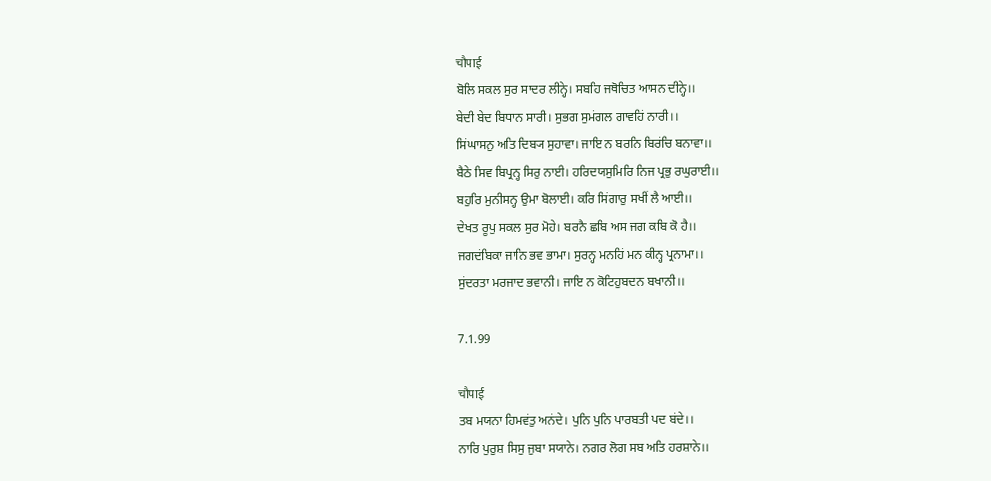चौपाई
ਬੋਲਿ ਸਕਲ ਸੁਰ ਸਾਦਰ ਲੀਨ੍ਹੇ। ਸਬਹਿ ਜਥੋਚਿਤ ਆਸਨ ਦੀਨ੍ਹੇ।।
ਬੇਦੀ ਬੇਦ ਬਿਧਾਨ ਸਾਰੀ। ਸੁਭਗ ਸੁਮਂਗਲ ਗਾਵਹਿਂ ਨਾਰੀ।।
ਸਿਂਘਾਸਨੁ ਅਤਿ ਦਿਬ੍ਯ ਸੁਹਾਵਾ। ਜਾਇ ਨ ਬਰਨਿ ਬਿਰਂਚਿ ਬਨਾਵਾ।।
ਬੈਠੇ ਸਿਵ ਬਿਪ੍ਰਨ੍ਹ ਸਿਰੁ ਨਾਈ। ਹਰਿਦਯਸੁਮਿਰਿ ਨਿਜ ਪ੍ਰਭੁ ਰਘੁਰਾਈ।।
ਬਹੁਰਿ ਮੁਨੀਸਨ੍ਹ ਉਮਾ ਬੋਲਾਈ। ਕਰਿ ਸਿਂਗਾਰੁ ਸਖੀਂ ਲੈ ਆਈ।।
ਦੇਖਤ ਰੂਪੁ ਸਕਲ ਸੁਰ ਮੋਹੇ। ਬਰਨੈ ਛਬਿ ਅਸ ਜਗ ਕਬਿ ਕੋ ਹੈ।।
ਜਗਦਂਬਿਕਾ ਜਾਨਿ ਭਵ ਭਾਮਾ। ਸੁਰਨ੍ਹ ਮਨਹਿਂ ਮਨ ਕੀਨ੍ਹ ਪ੍ਰਨਾਮਾ।।
ਸੁਂਦਰਤਾ ਮਰਜਾਦ ਭਵਾਨੀ। ਜਾਇ ਨ ਕੋਟਿਹੁਬਦਨ ਬਖਾਨੀ।।

7.1.99

चौपाई
ਤਬ ਮਯਨਾ ਹਿਮਵਂਤੁ ਅਨਂਦੇ। ਪੁਨਿ ਪੁਨਿ ਪਾਰਬਤੀ ਪਦ ਬਂਦੇ।।
ਨਾਰਿ ਪੁਰੁਸ਼ ਸਿਸੁ ਜੁਬਾ ਸਯਾਨੇ। ਨਗਰ ਲੋਗ ਸਬ ਅਤਿ ਹਰਸ਼ਾਨੇ।।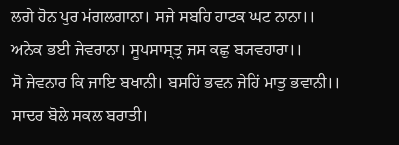ਲਗੇ ਹੋਨ ਪੁਰ ਮਂਗਲਗਾਨਾ। ਸਜੇ ਸਬਹਿ ਹਾਟਕ ਘਟ ਨਾਨਾ।।
ਅਨੇਕ ਭਈ ਜੇਵਰਾਨਾ। ਸੂਪਸਾਸ੍ਤ੍ਰ ਜਸ ਕਛੁ ਬ੍ਯਵਹਾਰਾ।।
ਸੋ ਜੇਵਨਾਰ ਕਿ ਜਾਇ ਬਖਾਨੀ। ਬਸਹਿਂ ਭਵਨ ਜੇਹਿਂ ਮਾਤੁ ਭਵਾਨੀ।।
ਸਾਦਰ ਬੋਲੇ ਸਕਲ ਬਰਾਤੀ।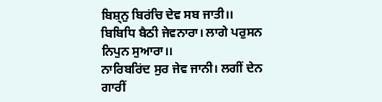ਬਿਸ਼੍ਨੁ ਬਿਰਂਚਿ ਦੇਵ ਸਬ ਜਾਤੀ।।
ਬਿਬਿਧਿ ਬੈਠੀ ਜੇਵਨਾਰਾ। ਲਾਗੇ ਪਰੁਸਨ ਨਿਪੁਨ ਸੁਆਰਾ।।
ਨਾਰਿਬਰਿਂਦ ਸੁਰ ਜੇਵ ਜਾਨੀ। ਲਗੀਂ ਦੇਨ ਗਾਰੀਂ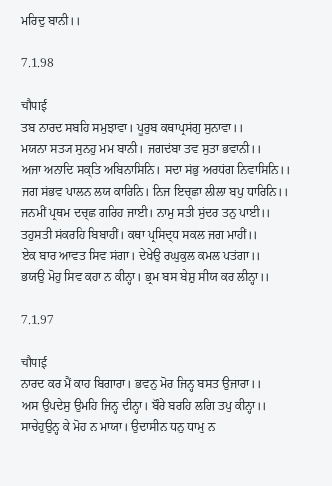ਮਰਿਦੁ ਬਾਨੀ।।

7.1.98

चौपाई
ਤਬ ਨਾਰਦ ਸਬਹਿ ਸਮੁਝਾਵਾ। ਪੂਰੁਬ ਕਥਾਪ੍ਰਸਂਗੁ ਸੁਨਾਵਾ।।
ਮਯਨਾ ਸਤ੍ਯ ਸੁਨਹੁ ਮਮ ਬਾਨੀ। ਜਗਦਂਬਾ ਤਵ ਸੁਤਾ ਭਵਾਨੀ।।
ਅਜਾ ਅਨਾਦਿ ਸਕ੍ਤਿ ਅਬਿਨਾਸਿਨਿ। ਸਦਾ ਸਂਭੁ ਅਰਧਂਗ ਨਿਵਾਸਿਨਿ।।
ਜਗ ਸਂਭਵ ਪਾਲਨ ਲਯ ਕਾਰਿਨਿ। ਨਿਜ ਇਚ੍ਛਾ ਲੀਲਾ ਬਪੁ ਧਾਰਿਨਿ।।
ਜਨਮੀਂ ਪ੍ਰਥਮ ਦਚ੍ਛ ਗਰਿਹ ਜਾਈ। ਨਾਮੁ ਸਤੀ ਸੁਂਦਰ ਤਨੁ ਪਾਈ।।
ਤਹੁਸਤੀ ਸਂਕਰਹਿ ਬਿਬਾਹੀਂ। ਕਥਾ ਪ੍ਰਸਿਦ੍ਧ ਸਕਲ ਜਗ ਮਾਹੀਂ।।
ਏਕ ਬਾਰ ਆਵਤ ਸਿਵ ਸਂਗਾ। ਦੇਖੇਉ ਰਘੁਕੁਲ ਕਮਲ ਪਤਂਗਾ।।
ਭਯਉ ਮੋਹੁ ਸਿਵ ਕਹਾ ਨ ਕੀਨ੍ਹਾ। ਭ੍ਰਮ ਬਸ ਬੇਸ਼ੁ ਸੀਯ ਕਰ ਲੀਨ੍ਹਾ।।

7.1.97

चौपाई
ਨਾਰਦ ਕਰ ਮੈਂ ਕਾਹ ਬਿਗਾਰਾ। ਭਵਨੁ ਮੋਰ ਜਿਨ੍ਹ ਬਸਤ ਉਜਾਰਾ।।
ਅਸ ਉਪਦੇਸੁ ਉਮਹਿ ਜਿਨ੍ਹ ਦੀਨ੍ਹਾ। ਬੌਰੇ ਬਰਹਿ ਲਗਿ ਤਪੁ ਕੀਨ੍ਹਾ।।
ਸਾਚੇਹੁਉਨ੍ਹ ਕੇ ਮੋਹ ਨ ਮਾਯਾ। ਉਦਾਸੀਨ ਧਨੁ ਧਾਮੁ ਨ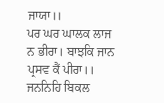ਜਾਯਾ।।
ਪਰ ਘਰ ਘਾਲਕ ਲਾਜ ਨ ਭੀਰਾ। ਬਾਝਕਿ ਜਾਨ ਪ੍ਰਸਵ ਕੈਂ ਪੀਰਾ।।
ਜਨਨਿਹਿ ਬਿਕਲ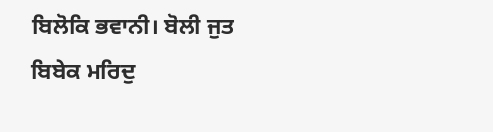ਬਿਲੋਕਿ ਭਵਾਨੀ। ਬੋਲੀ ਜੁਤ ਬਿਬੇਕ ਮਰਿਦੁ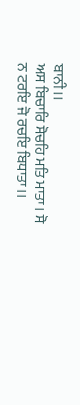ਬਾਨੀ।।
ਅਸ ਬਿਚਾਰਿ ਸੋਚਹਿ ਮਤਿ ਮਾਤਾ। ਸੋ ਨ ਟਰਇ ਜੋ ਰਚਇ ਬਿਧਾਤਾ।।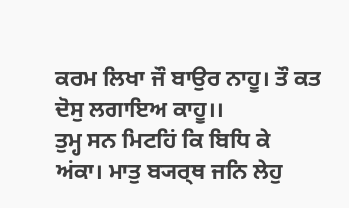ਕਰਮ ਲਿਖਾ ਜੌ ਬਾਉਰ ਨਾਹੂ। ਤੌ ਕਤ ਦੋਸੁ ਲਗਾਇਅ ਕਾਹੂ।।
ਤੁਮ੍ਹ ਸਨ ਮਿਟਹਿਂ ਕਿ ਬਿਧਿ ਕੇ ਅਂਕਾ। ਮਾਤੁ ਬ੍ਯਰ੍ਥ ਜਨਿ ਲੇਹੁ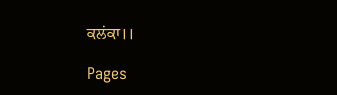ਕਲਂਕਾ।।

Pages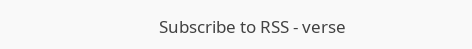Subscribe to RSS - verse